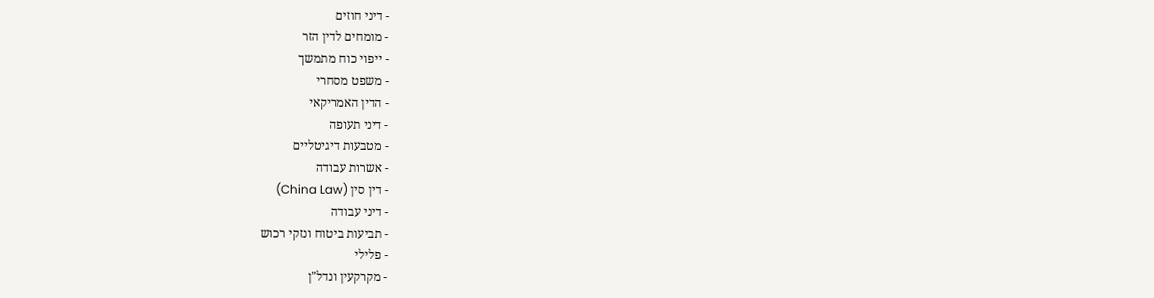- דיני חוזים
- מומחים לדין הזר
- ייפוי כוח מתמשך
- משפט מסחרי
- הדין האמריקאי
- דיני תעופה
- מטבעות דיגיטליים
- אשרות עבודה
- דין סין (China Law)
- דיני עבודה
- תביעות ביטוח ונזקי רכוש
- פלילי
- מקרקעין ונדל"ן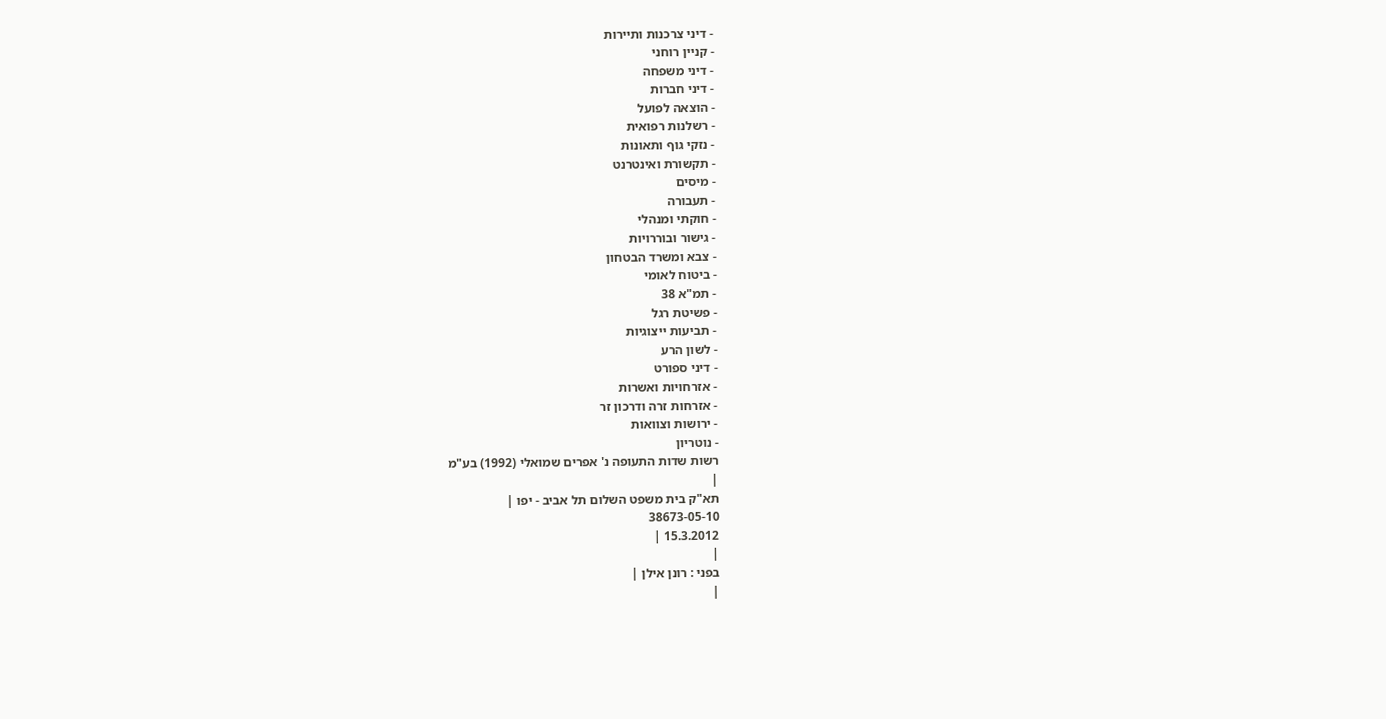- דיני צרכנות ותיירות
- קניין רוחני
- דיני משפחה
- דיני חברות
- הוצאה לפועל
- רשלנות רפואית
- נזקי גוף ותאונות
- תקשורת ואינטרנט
- מיסים
- תעבורה
- חוקתי ומנהלי
- גישור ובוררויות
- צבא ומשרד הבטחון
- ביטוח לאומי
- תמ"א 38
- פשיטת רגל
- תביעות ייצוגיות
- לשון הרע
- דיני ספורט
- אזרחויות ואשרות
- אזרחות זרה ודרכון זר
- ירושות וצוואות
- נוטריון
רשות שדות התעופה נ' אפרים שמואלי (1992) בע"מ
|
תא"ק בית משפט השלום תל אביב - יפו |
38673-05-10
15.3.2012 |
|
בפני : רונן אילן |
|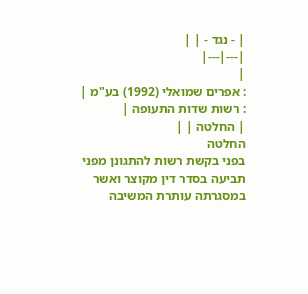| - נגד - | |
|---|---|
|
: אפרים שמואלי (1992) בע"מ |
: רשות שדות התעופה |
| החלטה | |
החלטה
בפני בקשת רשות להתגונן מפני תביעה בסדר דין מקוצר ואשר במסגרתה עותרת המשיבה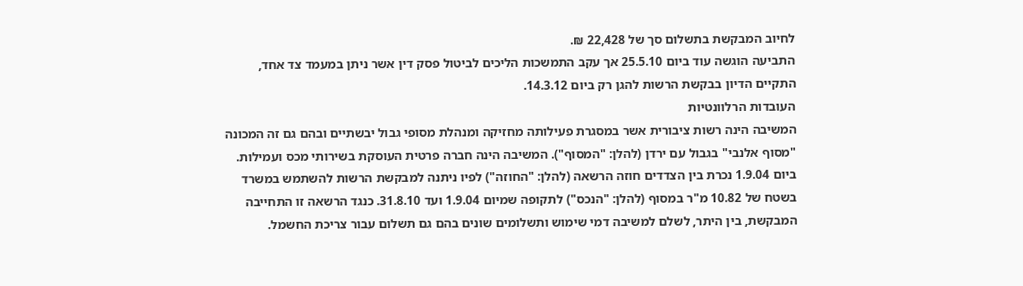לחיוב המבקשת בתשלום סך של 22,428 ₪.
התביעה הוגשה עוד ביום 25.5.10 אך עקב התמשכות הליכים לביטול פסק דין אשר ניתן במעמד צד אחד, התקיים הדיון בבקשת הרשות להגן רק ביום 14.3.12.
העובדות הרלוונטיות
המשיבה הינה רשות ציבורית אשר במסגרת פעילותה מחזיקה ומנהלת מסופי גבול יבשתיים ובהם גם זה המכונה "מסוף אלנבי" בגבול עם ירדן (להלן: "המסוף"). המשיבה הינה חברה פרטית העוסקת בשירותי מכס ועמילות.
ביום 1.9.04 נכרת בין הצדדים חוזה הרשאה (להלן: "החוזה") לפיו ניתנה למבקשת הרשות להשתמש במשרד בשטח של 10.82 מ"ר במסוף (להלן: "הנכס") לתקופה שמיום 1.9.04 ועד 31.8.10. כנגד הרשאה זו התחייבה המבקשת, בין היתר, לשלם למשיבה דמי שימוש ותשלומים שונים בהם גם תשלום עבור צריכת החשמל.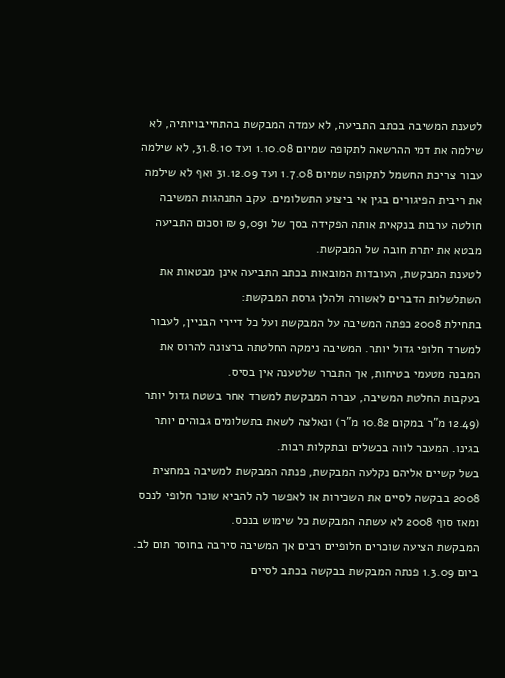לטענת המשיבה בכתב התביעה, לא עמדה המבקשת בהתחייבויותיה, לא שילמה את דמי ההרשאה לתקופה שמיום 1.10.08 ועד 31.8.10, לא שילמה עבור צריכת החשמל לתקופה שמיום 1.7.08 ועד 31.12.09 ואף לא שילמה את ריבית הפיגורים בגין אי ביצוע התשלומים. עקב התנהגות המשיבה חולטה ערבות בנקאית אותה הפקידה בסך של 9,091 ₪ וסכום התביעה מבטא את יתרת חובה של המבקשת.
לטענת המבקשת, העובדות המובאות בכתב התביעה אינן מבטאות את השתלשלות הדברים לאשורה ולהלן גרסת המבקשת:
בתחילת 2008 כפתה המשיבה על המבקשת ועל כל דיירי הבניין, לעבור למשרד חלופי גדול יותר. המשיבה נימקה החלטתה ברצונה להרוס את המבנה מטעמי בטיחות, אך התברר שלטענה אין בסיס.
בעקבות החלטת המשיבה, עברה המבקשת למשרד אחר בשטח גדול יותר (12.49 מ"ר במקום 10.82 מ"ר) ונאלצה לשאת בתשלומים גבוהים יותר בגינו. המעבר לווה בכשלים ובתקלות רבות.
בשל קשיים אליהם נקלעה המבקשת, פנתה המבקשת למשיבה במחצית 2008 בבקשה לסיים את השכירות או לאפשר לה להביא שוכר חלופי לנכס ומאז סוף 2008 לא עשתה המבקשת כל שימוש בנכס.
המבקשת הציעה שוכרים חלופיים רבים אך המשיבה סירבה בחוסר תום לב. ביום 1.3.09 פנתה המבקשת בבקשה בכתב לסיים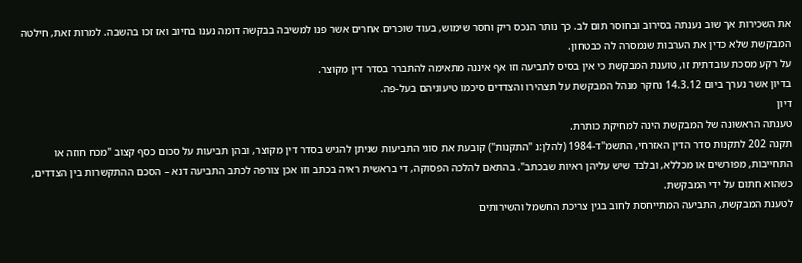את השכירות אך שוב נענתה בסירוב ובחוסר תום לב. כך נותר הנכס ריק וחסר שימוש, בעוד שוכרים אחרים אשר פנו למשיבה בבקשה דומה נענו בחיוב ואז זכו בהשבה. למרות זאת, חילטה המבקשת שלא כדין את הערבות שנמסרה לה כבטחון.
על רקע מסכת עובדתית זו, טוענת המבקשת כי אין בסיס לתביעה וזו אף איננה מתאימה להתברר בסדר דין מקוצר.
בדיון אשר נערך ביום 14.3.12 נחקר מנהל המבקשת על תצהירו והצדדים סיכמו טיעוניהם בעל-פה.
דיון
טענתה הראשונה של המבקשת הינה למחיקת כותרת.
תקנה 202 לתקנות סדר הדין האזרחי, התשמ"ד-1984 (להלן:נ "התקנות") קובעת את סוגי התביעות שניתן להגיש בסדר דין מקוצר, ובהן תביעות על סכום כסף קצוב "מכח חוזה או התחייבות, מפורשים או מכללא, ובלבד שיש עליהן ראיות שבכתב". בהתאם להלכה הפסוקה, די בראשית ראיה בכתב וזו אכן צורפה לכתב התביעה דנא – הסכם ההתקשרות בין הצדדים, כשהוא חתום על ידי המבקשת.
לטענת המבקשת, התביעה המתייחסת לחוב בגין צריכת החשמל והשירותים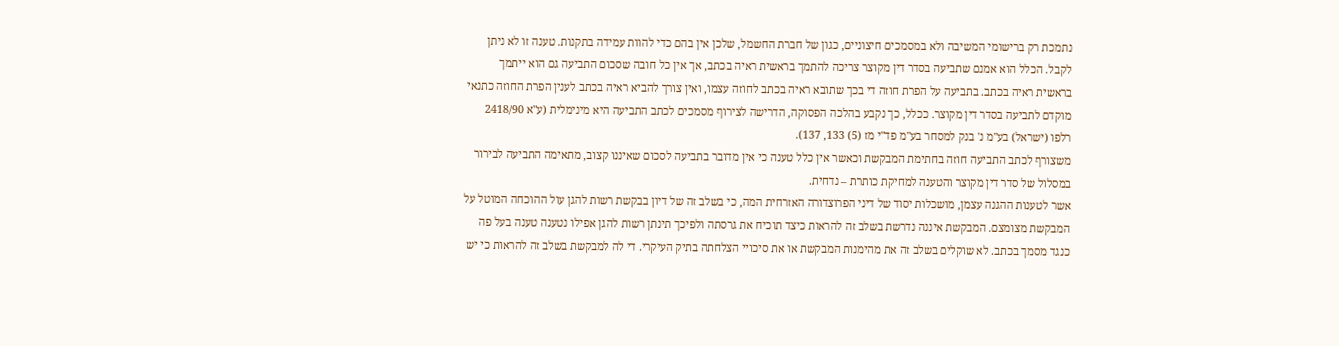נתמכת רק ברישומי המשיבה ולא במסמכים חיצוניים, כגון של חברת החשמל, שלכן אין בהם כדי להוות עמידה בתקנות. טענה זו לא ניתן לקבל. הכלל הוא אמנם שתביעה בסדר דין מקוצר צריכה להתמך בראשית ראיה בכתב, אך אין כל חובה שסכום התביעה גם הוא ייתמך בראשית ראיה בכתב. בתביעה על הפרת חוזה די בכך שתובא ראיה בכתב לחוזה עצמו, ואין צורך להביא ראיה בכתב לענין הפרת החוזה כתנאי מוקדם לתביעה בסדר דין מקוצר. ככלל, כך נקבע בהלכה הפסוקה, הדרישה לצירוף מסמכים לכתב התביעה היא מינימלית (ע"א 2418/90 רלפו (ישראל) בע"מ נ' בנק למסחר בע"מ פד"י מז (5) 133, 137).
משצורף לכתב התביעה חוזה בחתימת המבקשת וכאשר אין כלל טענה כי אין מדובר בתביעה לסכום שאיננו קצוב, מתאימה התביעה לבירור במסלול של סדר דין מקוצר והטענה למחיקת כותרת – נדחית.
אשר לטענות ההגנה עצמן, מושכלות יסוד של דיני הפרוצדורה האזרחית המה, כי בשלב זה של דיון בבקשת רשות להגן עול ההוכחה המוטל על המבקשת מצומצם. המבקשת איננה נדרשת בשלב זה להראות כיצד תוכיח את גרסתה ולפיכך תינתן רשות להגן אפילו נטענה טענה בעל פה כנגד מסמך בכתב. לא שוקלים בשלב זה את מהימנות המבקשת או את סיכויי הצלחתה בתיק העיקרי. די לה למבקשת בשלב זה להראות כי יש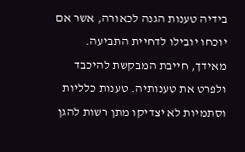בידיה טענות הגנה לכאורה, אשר אם יוכחו יובילו לדחיית התביעה. מאידך, חייבת המבקשת להיכבד ולפרט את טענותיה. טענות כלליות וסתמיות לא יצדיקו מתן רשות להגן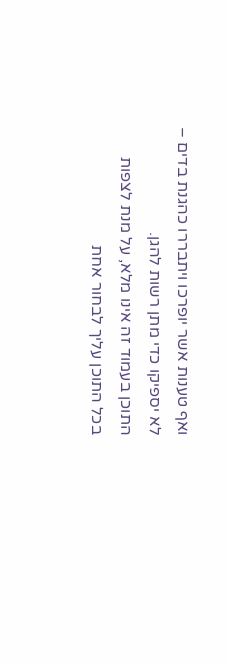ואף טענות אשר יופרכו ויתבררו כהגנת בדים – לא יספיקו כדי מתן רשות להגן.
התוכן בעמוד זה אינו מלא, על מנת לצפות בכל התוכן עליך לבחור אחת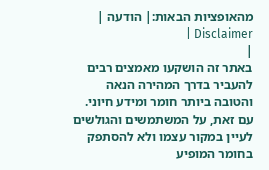מהאופציות הבאות:| הודעה | Disclaimer |
|
באתר זה הושקעו מאמצים רבים להעביר בדרך המהירה הנאה והטובה ביותר חומר ומידע חיוני. עם זאת, על המשתמשים והגולשים לעיין במקור עצמו ולא להסתפק בחומר המופיע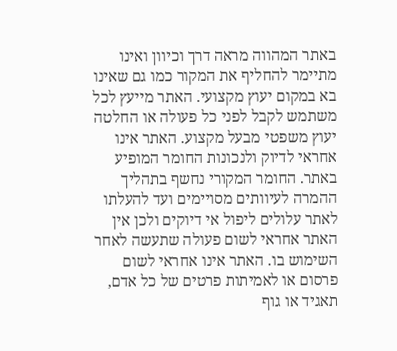באתר המהווה מראה דרך וכיוון ואינו מתיימר להחליף את המקור כמו גם שאינו בא במקום יעוץ מקצועי. האתר מייעץ לכל משתמש לקבל לפני כל פעולה או החלטה יעוץ משפטי מבעל מקצוע. האתר אינו אחראי לדיוק ולנכונות החומר המופיע באתר. החומר המקורי נחשף בתהליך ההמרה לעיוותים מסויימים ועד להעלתו לאתר עלולים ליפול אי דיוקים ולכן אין האתר אחראי לשום פעולה שתעשה לאחר השימוש בו. האתר אינו אחראי לשום פרסום או לאמיתות פרטים של כל אדם, תאגיד או גוף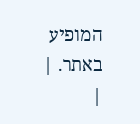המופיע באתר. |
|